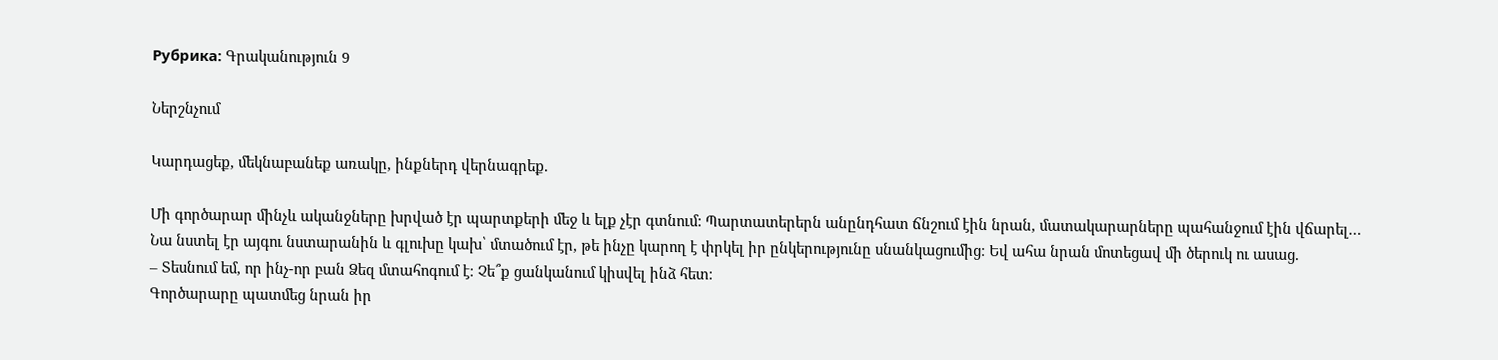Рубрика: Գրականություն 9

Ներշնչում

Կարդացեք, մեկնաբանեք առակը, ինքներդ վերնագրեք.

Մի գործարար մինչև ականջները խրված էր պարտքերի մեջ և ելք չէր գտնում: Պարտատերերն անընդհատ ճնշում էին նրան, մատակարարները պահանջում էին վճարել…
Նա նստել էր այգու նստարանին և գլուխը կախ՝ մտածում էր, թե ինչը կարող է փրկել իր ընկերությունը սնանկացումից։ Եվ ահա նրան մոտեցավ մի ծերուկ ու ասաց.
– Տեսնում եմ, որ ինչ-որ բան Ձեզ մտահոգում է։ Չե՞ք ցանկանում կիսվել ինձ հետ։
Գործարարը պատմեց նրան իր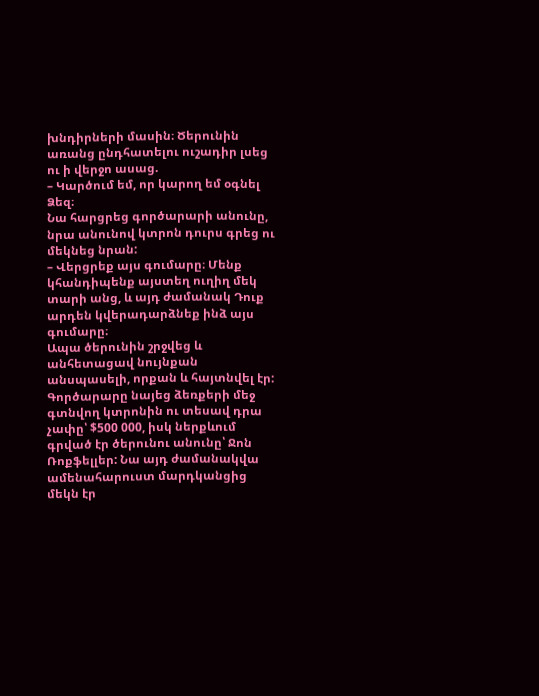խնդիրների մասին։ Ծերունին առանց ընդհատելու ուշադիր լսեց ու ի վերջո ասաց.
– Կարծում եմ, որ կարող եմ օգնել Ձեզ։
Նա հարցրեց գործարարի անունը, նրա անունով կտրոն դուրս գրեց ու մեկնեց նրան:
– Վերցրեք այս գումարը։ Մենք կհանդիպենք այստեղ ուղիղ մեկ տարի անց, և այդ ժամանակ Դուք արդեն կվերադարձնեք ինձ այս գումարը։
Ապա ծերունին շրջվեց և անհետացավ նույնքան անսպասելի, որքան և հայտնվել էր:
Գործարարը նայեց ձեռքերի մեջ գտնվող կտրոնին ու տեսավ դրա չափը՝ $500 000, իսկ ներքևում գրված էր ծերունու անունը՝ Ջոն Ռոքֆելլեր: Նա այդ ժամանակվա ամենահարուստ մարդկանցից մեկն էր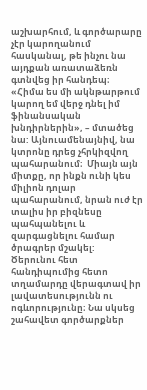աշխարհում, և գործարարը չէր կարողանում հասկանալ, թե ինչու նա այդքան առատաձեռն գտնվեց իր հանդեպ։
«Հիմա ես մի ակնթարթում կարող եմ վերջ դնել իմ ֆինանսական խնդիրներին», – մտածեց նա: Այնուամենայնիվ, նա կտրոնը դրեց չհրկիզվող պահարանում։  Միայն այն միտքը, որ ինքն ունի կես միլիոն դոլար պահարանում, նրան ուժ էր տալիս իր բիզնեսը պահպանելու և զարգացնելու համար ծրագրեր մշակել:
Ծերունու հետ հանդիպումից հետո տղամարդը վերագտավ իր լավատեսությունն ու ոգևորությունը։ Նա սկսեց շահավետ գործարքներ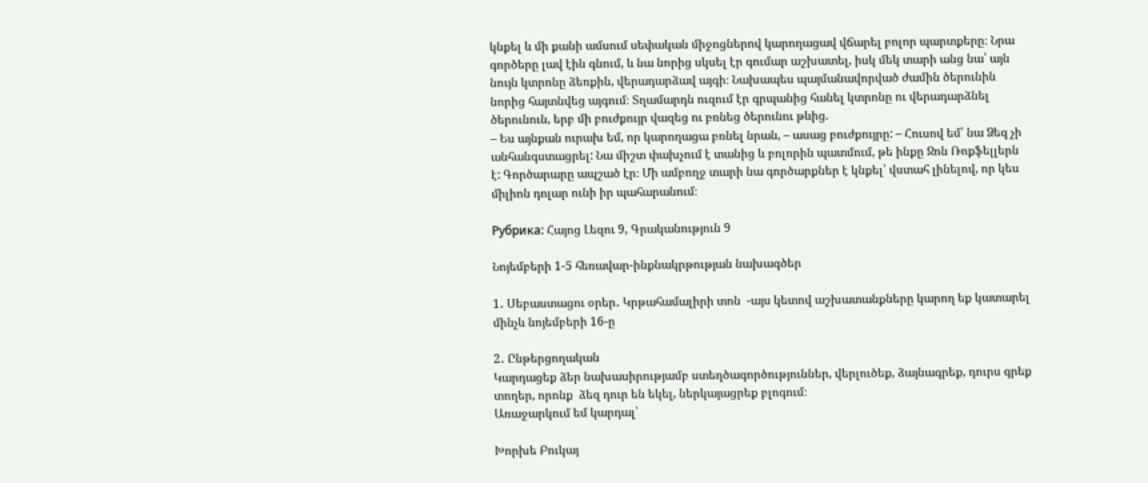կնքել և մի քանի ամսում սեփական միջոցներով կարողացավ վճարել բոլոր պարտքերը։ Նրա գործերը լավ էին գնում, և նա նորից սկսել էր գումար աշխատել, իսկ մեկ տարի անց նա՝ այն նույն կտրոնը ձեռքին, վերադարձավ այգի։ Նախապես պայմանավորված ժամին ծերունին նորից հայտնվեց այգում։ Տղամարդն ուզում էր գրպանից հանել կտրոնը ու վերադարձնել ծերունուն, երբ մի բուժքույր վազեց ու բռնեց ծերունու թևից.
– Ես այնքան ուրախ եմ, որ կարողացա բռնել նրան, – ասաց բուժքույրը: – Հուսով եմ՝ նա Ձեզ չի անհանգստացրել: Նա միշտ փախչում է տանից և բոլորին պատմում, թե ինքը Ջոն Ռոքֆելլերն է: Գործարարը ապշած էր։ Մի ամբողջ տարի նա գործարքներ է կնքել՝ վստահ լինելով, որ կես միլիոն դոլար ունի իր պահարանում։

Рубрика: Հայոց Լեզու 9, Գրականություն 9

Նոյեմբերի 1-5 հեռավար-ինքնակրթության նախագծեր

1․ Սեբաստացու օրեր․ Կրթահամալիրի տոն  -այս կետով աշխատանքները կարող եք կատարել մինչև նոյեմբերի 16-ը

2․ Ընթերցողական
Կարդացեք ձեր նախասիրությամբ ստեղծագործություններ, վերլուծեք, ձայնագրեք, դուրս գրեք տողեր, որոնք  ձեզ դուր են եկել, ներկայացրեք բլոգում։
Առաջարկում եմ կարդալ՝

Խորխե Բուկայ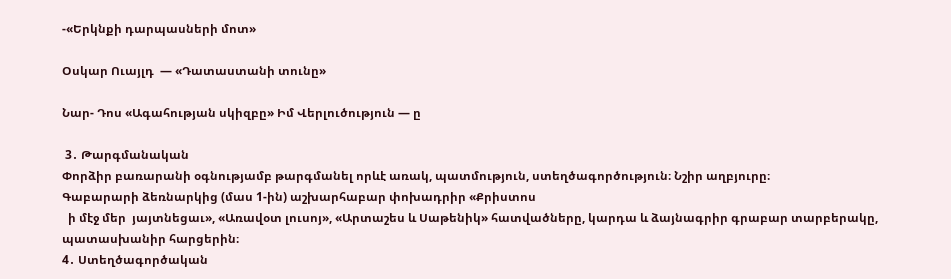-«Երկնքի դարպասների մոտ»

Օսկար Ուայլդ  — «Դատաստանի տունը»

Նար- Դոս «Ագահության սկիզբը» Իմ Վերլուծություն — ը

 3․ Թարգմանական
Փորձիր բառարանի օգնությամբ թարգմանել որևէ առակ, պատմություն, ստեղծագործություն։ Նշիր աղբյուրը։
Գաբարարի ձեռնարկից (մաս 1-ին) աշխարհաբար փոխադրիր «Քրիստոս
  ի մէջ մեր  յայտնեցաւ», «Առավօտ լուսոյ», «Արտաշես և Սաթենիկ» հատվածները, կարդա և ձայնագրիր գրաբար տարբերակը, պատասխանիր հարցերին։
4․ Ստեղծագործական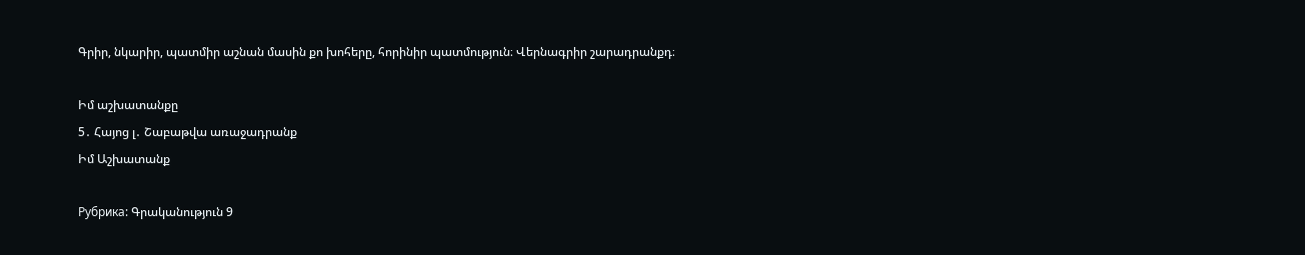Գրիր, նկարիր, պատմիր աշնան մասին քո խոհերը, հորինիր պատմություն։ Վերնագրիր շարադրանքդ։

Իմ աշխատանքը
5․ Հայոց լ․ Շաբաթվա առաջադրանք
Իմ Աշխատանք

Рубрика: Գրականություն 9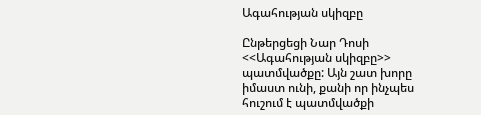Ագահության սկիզբը

Ընթերցեցի Նար Դոսի <<Ագահության սկիզբը>> պատմվածքը: Այն շատ խորը իմաստ ունի, քանի որ ինչպես հուշում է պատմվածքի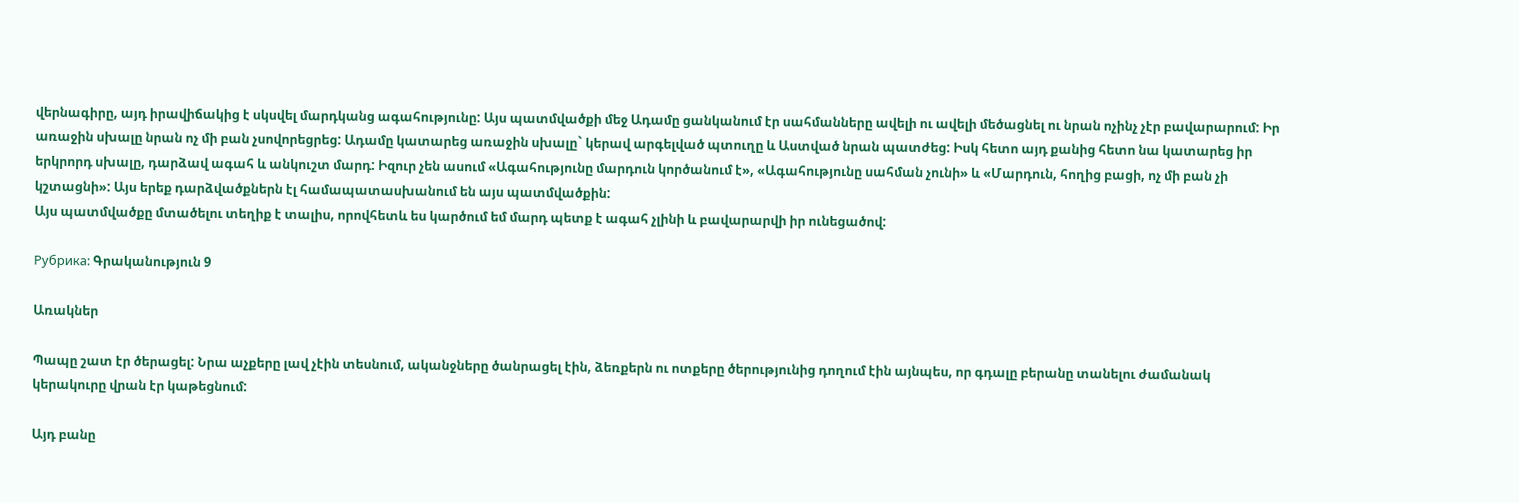վերնագիրը, այդ իրավիճակից է սկսվել մարդկանց ագահությունը: Այս պատմվածքի մեջ Ադամը ցանկանում էր սահմանները ավելի ու ավելի մեծացնել ու նրան ոչինչ չէր բավարարում: Իր առաջին սխալը նրան ոչ մի բան չսովորեցրեց: Ադամը կատարեց առաջին սխալը` կերավ արգելված պտուղը և Աստված նրան պատժեց: Իսկ հետո այդ քանից հետո նա կատարեց իր երկրորդ սխալը, դարձավ ագահ և անկուշտ մարդ: Իզուր չեն ասում «Ագահությունը մարդուն կործանում է», «Ագահությունը սահման չունի» և «Մարդուն, հողից բացի, ոչ մի բան չի կշտացնի»: Այս երեք դարձվածքներն էլ համապատասխանում են այս պատմվածքին:
Այս պատմվածքը մտածելու տեղիք է տալիս, որովհետև ես կարծում եմ մարդ պետք է ագահ չլինի և բավարարվի իր ունեցածով:

Рубрика: Գրականություն 9

Առակներ

Պապը շատ էր ծերացել: Նրա աչքերը լավ չէին տեսնում, ականջները ծանրացել էին, ձեռքերն ու ոտքերը ծերությունից դողում էին այնպես, որ գդալը բերանը տանելու ժամանակ կերակուրը վրան էր կաթեցնում:

Այդ բանը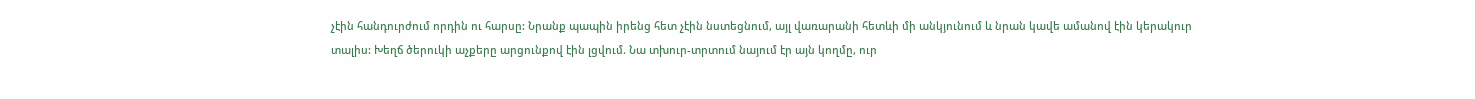չէին հանդուրժում որդին ու հարսը: Նրանք պապին իրենց հետ չէին նստեցնում, այլ վառարանի հետևի մի անկյունում և նրան կավե ամանով էին կերակուր տալիս: Խեղճ ծերուկի աչքերը արցունքով էին լցվում. Նա տխուր-տրտում նայում էր այն կողմը, ուր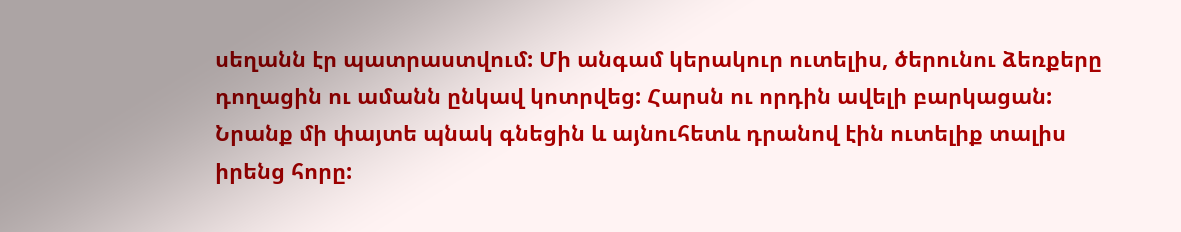սեղանն էր պատրաստվում: Մի անգամ կերակուր ուտելիս, ծերունու ձեռքերը դողացին ու ամանն ընկավ կոտրվեց: Հարսն ու որդին ավելի բարկացան: Նրանք մի փայտե պնակ գնեցին և այնուհետև դրանով էին ուտելիք տալիս իրենց հորը: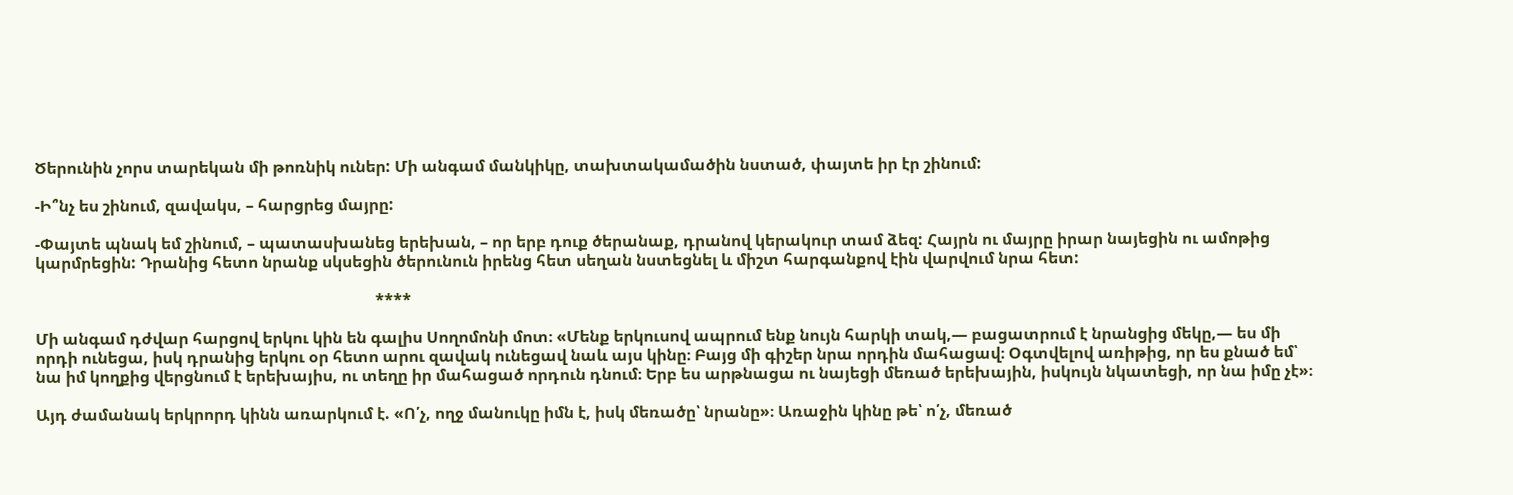Ծերունին չորս տարեկան մի թոռնիկ ուներ: Մի անգամ մանկիկը, տախտակամածին նստած, փայտե իր էր շինում:

-Ի՞նչ ես շինում, զավակս, – հարցրեց մայրը:

-Փայտե պնակ եմ շինում, – պատասխանեց երեխան, – որ երբ դուք ծերանաք, դրանով կերակուր տամ ձեզ: Հայրն ու մայրը իրար նայեցին ու ամոթից կարմրեցին: Դրանից հետո նրանք սկսեցին ծերունուն իրենց հետ սեղան նստեցնել և միշտ հարգանքով էին վարվում նրա հետ:

                                                                                     ****

Մի անգամ դժվար հարցով երկու կին են գալիս Սողոմոնի մոտ։ «Մենք երկուսով ապրում ենք նույն հարկի տակ,— բացատրում է նրանցից մեկը,— ես մի որդի ունեցա, իսկ դրանից երկու օր հետո արու զավակ ունեցավ նաև այս կինը։ Բայց մի գիշեր նրա որդին մահացավ։ Օգտվելով առիթից, որ ես քնած եմ՝ նա իմ կողքից վերցնում է երեխայիս, ու տեղը իր մահացած որդուն դնում։ Երբ ես արթնացա ու նայեցի մեռած երեխային, իսկույն նկատեցի, որ նա իմը չէ»։

Այդ ժամանակ երկրորդ կինն առարկում է. «Ո՛չ, ողջ մանուկը իմն է, իսկ մեռածը՝ նրանը»։ Առաջին կինը թե՝ ո՛չ, մեռած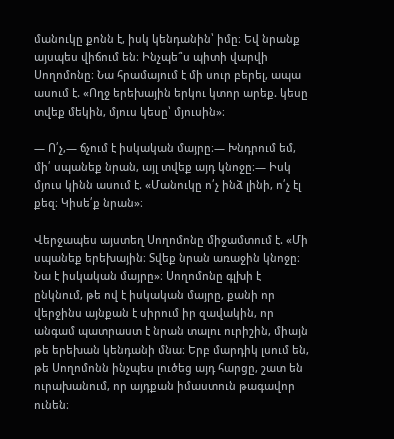մանուկը քոնն է, իսկ կենդանին՝ իմը։ Եվ նրանք այսպես վիճում են։ Ինչպե՞ս պիտի վարվի Սողոմոնը։ Նա հրամայում է մի սուր բերել, ապա ասում է. «Ողջ երեխային երկու կտոր արեք. կեսը տվեք մեկին, մյուս կեսը՝ մյուսին»։

— Ո՛չ,— ճչում է իսկական մայրը։— Խնդրում եմ, մի՛ սպանեք նրան, այլ տվեք այդ կնոջը։— Իսկ մյուս կինն ասում է. «Մանուկը ո՛չ ինձ լինի, ո՛չ էլ քեզ։ Կիսե՛ք նրան»։

Վերջապես այստեղ Սողոմոնը միջամտում է. «Մի սպանեք երեխային։ Տվեք նրան առաջին կնոջը։ Նա է իսկական մայրը»։ Սողոմոնը գլխի է ընկնում, թե ով է իսկական մայրը, քանի որ վերջինս այնքան է սիրում իր զավակին, որ անգամ պատրաստ է նրան տալու ուրիշին, միայն թե երեխան կենդանի մնա։ Երբ մարդիկ լսում են, թե Սողոմոնն ինչպես լուծեց այդ հարցը, շատ են ուրախանում, որ այդքան իմաստուն թագավոր ունեն։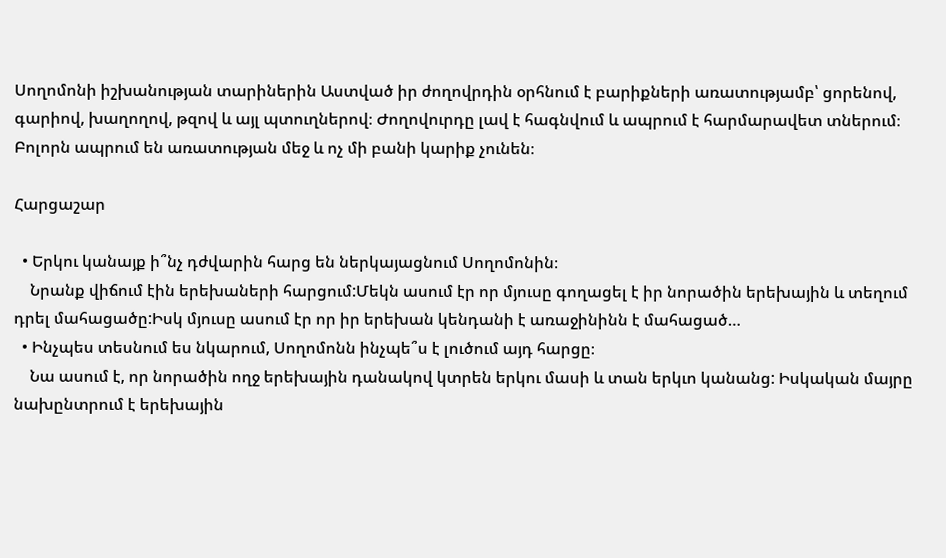Սողոմոնի իշխանության տարիներին Աստված իր ժողովրդին օրհնում է բարիքների առատությամբ՝ ցորենով, գարիով, խաղողով, թզով և այլ պտուղներով։ Ժողովուրդը լավ է հագնվում և ապրում է հարմարավետ տներում։ Բոլորն ապրում են առատության մեջ և ոչ մի բանի կարիք չունեն։

Հարցաշար

  • Երկու կանայք ի՞նչ դժվարին հարց են ներկայացնում Սողոմոնին։
    Նրանք վիճում էին երեխաների հարցում:Մեկն ասում էր որ մյուսը գողացել է իր նորածին երեխային և տեղում դրել մահացածը:Իսկ մյուսը ասում էր որ իր երեխան կենդանի է առաջինինն է մահացած…
  • Ինչպես տեսնում ես նկարում, Սողոմոնն ինչպե՞ս է լուծում այդ հարցը։
    Նա ասում է, որ նորածին ողջ երեխային դանակով կտրեն երկու մասի և տան երկւո կանանց: Իսկական մայրը նախընտրում է երեխային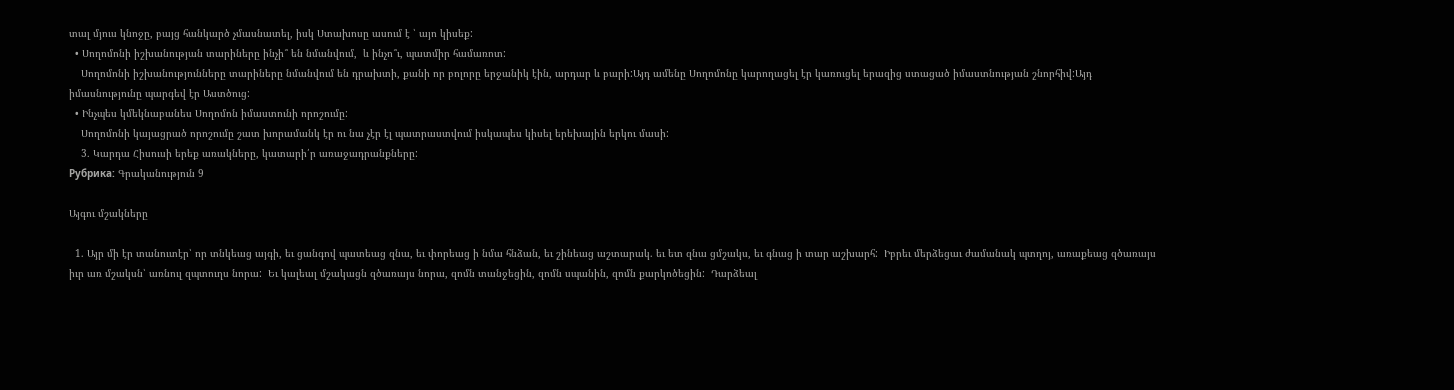տալ մյուս կնոջը, բայց հանկարծ չմասնատել, իսկ Ստախոսը ասում է ՝ այո կիսեք:
  • Սողոմոնի իշխանության տարիները ինչի՞ են նմանվում,  և ինչո՞ւ, պատմիր համառոտ:
    Սողոմոնի իշխանությունները տարիները նմանվում են դրախտի, քանի որ բոլորը երջանիկ էին, արդար և բարի:Այդ ամենը Սողոմոնը կարողացել էր կառուցել երազից ստացած իմաստնության շնորհիվ:Այդ իմասնությունը պարգեվ էր Աստծուց:
  • Ինչպես կմեկնաբանես Սողոմոն իմաստունի որոշումը:
    Սողոմոնի կայացրած որոշումը շատ խորամանկ էր ու նա չէր էլ պատրաստվում իսկապես կիսել երեխային երկու մասի:
    3․ Կարդա Հիսուսի երեք առակները, կատարի՛ր առաջադրանքները:
Рубрика: Գրականություն 9

Այգու մշակները

  1. Այր մի էր տանուտէր՝ որ տնկեաց այգի, եւ ցանգով պատեաց զնա, եւ փորեաց ի նմա հնձան, եւ շինեաց աշտարակ. եւ ետ զնա ցմշակս, եւ գնաց ի տար աշխարհ:  Իբրեւ մերձեցաւ ժամանակ պտղոյ, առաքեաց զծառայս իւր առ մշակսն՝ առնուլ զպտուղս նորա:  Եւ կալեալ մշակացն զծառայս նորա, զոմն տանջեցին, զոմն սպանին, զոմն քարկոծեցին:  Դարձեալ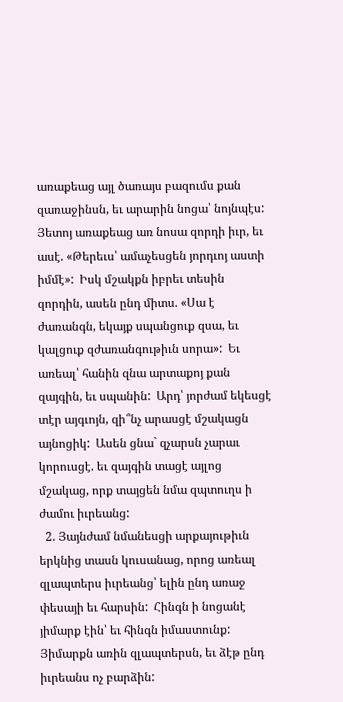առաքեաց այլ ծառայս բազումս քան զառաջինսն, եւ արարին նոցա՝ նոյնպէս:  Յետոյ առաքեաց առ նոսա զորդի իւր, եւ ասէ. «Թերեւս՝ ամաչեսցեն յորդւոյ աստի իմմէ»:  Իսկ մշակքն իբրեւ տեսին զորդին, ասեն ընդ միտս. «Սա է ժառանգն, եկայք սպանցուք զսա, եւ կալցուք զժառանգութիւն սորա»:  Եւ առեալ՝ հանին զնա արտաքոյ քան զայգին, եւ սպանին:  Արդ՝ յորժամ եկեսցէ տէր այգւոյն, զի՞նչ արասցէ մշակացն այնոցիկ:  Ասեն ցնա` զչարսն չարաւ կորուսցէ. եւ զայգին տացէ այլոց մշակաց, որք տայցեն նմա զպտուղս ի ժամու իւրեանց:
  2. Յայնժամ նմանեսցի արքայութիւն երկնից տասն կուսանաց, որոց առեալ զլապտերս իւրեանց՝ ելին ընդ առաջ փեսայի եւ հարսին:  Հինգն ի նոցանէ յիմարք էին՝ եւ հինգն իմաստունք:  Յիմարքն առին զլապտերսն, եւ ձէթ ընդ իւրեանս ոչ բարձին: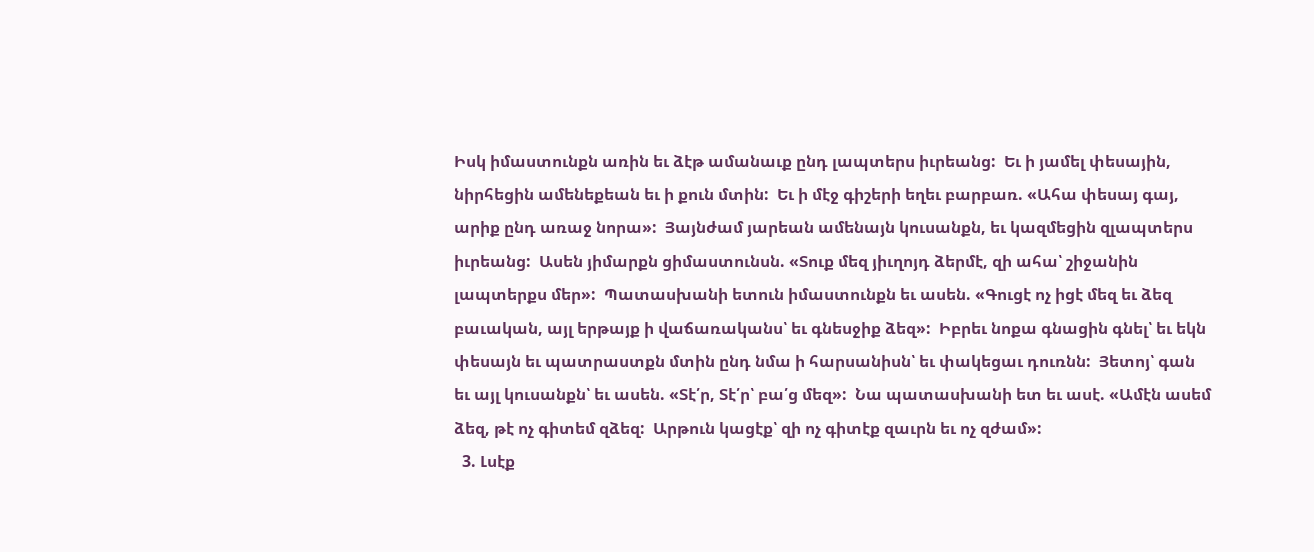Իսկ իմաստունքն առին եւ ձէթ ամանաւք ընդ լապտերս իւրեանց:  Եւ ի յամել փեսային, նիրհեցին ամենեքեան եւ ի քուն մտին:  Եւ ի մէջ գիշերի եղեւ բարբառ. «Ահա փեսայ գայ, արիք ընդ առաջ նորա»:  Յայնժամ յարեան ամենայն կուսանքն, եւ կազմեցին զլապտերս իւրեանց:  Ասեն յիմարքն ցիմաստունսն. «Տուք մեզ յիւղոյդ ձերմէ, զի ահա՝ շիջանին լապտերքս մեր»:  Պատասխանի ետուն իմաստունքն եւ ասեն. «Գուցէ ոչ իցէ մեզ եւ ձեզ բաւական, այլ երթայք ի վաճառականս՝ եւ գնեսջիք ձեզ»:  Իբրեւ նոքա գնացին գնել՝ եւ եկն փեսայն եւ պատրաստքն մտին ընդ նմա ի հարսանիսն՝ եւ փակեցաւ դուռնն:  Յետոյ՝ գան եւ այլ կուսանքն՝ եւ ասեն. «Տէ՛ր, Տէ՛ր՝ բա՛ց մեզ»:  Նա պատասխանի ետ եւ ասէ. «Ամէն ասեմ ձեզ, թէ ոչ գիտեմ զձեզ:  Արթուն կացէք՝ զի ոչ գիտէք զաւրն եւ ոչ զժամ»:
  3. Լսէք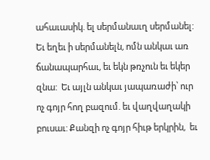ահաւասիկ. ել սերմանաւղ սերմանել:  Եւ եղեւ ի սերմանելն, ոմն անկաւ առ ճանապարհաւ, եւ եկն թռչուն եւ եկեր զնա:  Եւ այլն անկաւ յապառաժի՝ ուր ոչ գոյր հող բազում. եւ վաղվաղակի բուսաւ: Քանզի ոչ գոյր հիւթ երկրին,  եւ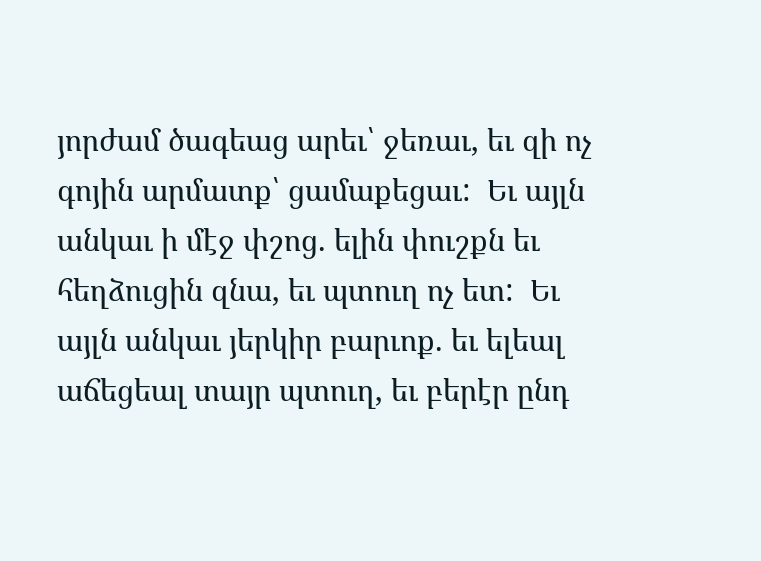յորժամ ծագեաց արեւ՝ ջեռաւ, եւ զի ոչ գոյին արմատք՝ ցամաքեցաւ:  Եւ այլն անկաւ ի մէջ փշոց. ելին փուշքն եւ հեղձուցին զնա, եւ պտուղ ոչ ետ:  Եւ այլն անկաւ յերկիր բարւոք. եւ ելեալ աճեցեալ տայր պտուղ, եւ բերէր ընդ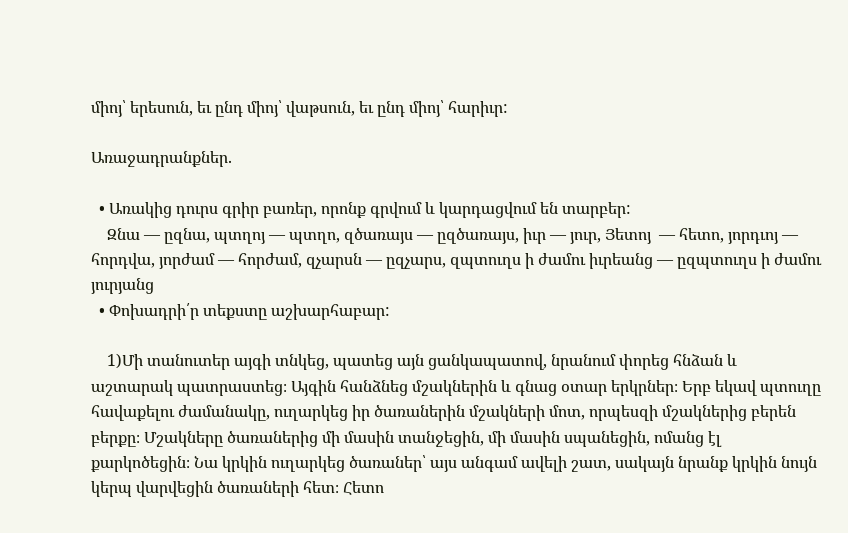միոյ՝ երեսուն, եւ ընդ միոյ՝ վաթսուն, եւ ընդ միոյ՝ հարիւր:

Առաջադրանքներ.

  • Առակից դուրս գրիր բառեր, որոնք գրվում և կարդացվում են տարբեր:
    Զնա — ըզնա, պտղոյ — պտղո, զծառայս — ըզծառայս, իւր — յուր, Յետոյ  — հետո, յորդւոյ — հորդվա, յորժամ — հորժամ, զչարսն — ըզչարս, զպտուղս ի ժամու իւրեանց — ըզպտուղս ի ժամու յուրյանց
  • Փոխադրի՛ր տեքստը աշխարհաբար:

    1)Մի տանուտեր այգի տնկեց, պատեց այն ցանկապատով, նրանում փորեց հնձան և աշտարակ պատրաստեց։ Այգին հանձնեց մշակներին և գնաց օտար երկրներ։ Երբ եկավ պտուղը հավաքելու ժամանակը, ուղարկեց իր ծառաներին մշակների մոտ, որպեսզի մշակներից բերեն բերքը։ Մշակները ծառաներից մի մասին տանջեցին, մի մասին սպանեցին, ոմանց էլ քարկոծեցին։ Նա կրկին ուղարկեց ծառաներ՝ այս անգամ ավելի շատ, սակայն նրանք կրկին նույն կերպ վարվեցին ծառաների հետ։ Հետո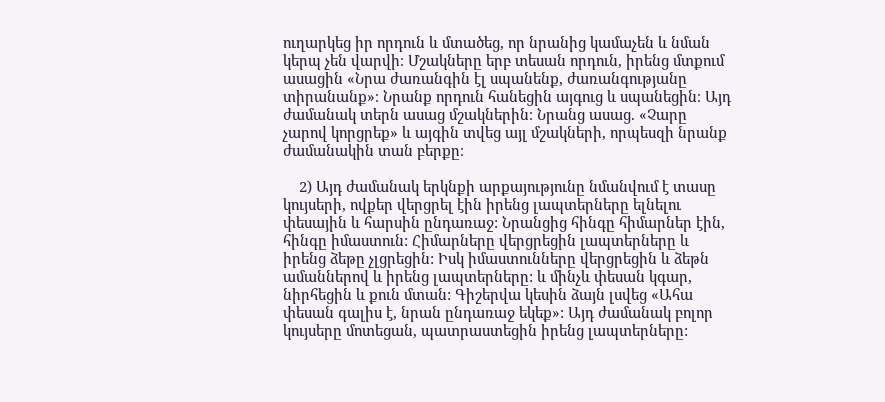ուղարկեց իր որդուն և մտածեց, որ նրանից կամաչեն և նման կերպ չեն վարվի։ Մշակները երբ տեսան որդուն, իրենց մտքում ասացին «Նրա ժառանգին էլ սպանենք, ժառանգությանը տիրանանք»։ Նրանք որդուն հանեցին այգուց և սպանեցին։ Այդ ժամանակ տերն ասաց մշակներին։ Նրանց ասաց. «Չարը չարով կորցրեք» և այգին տվեց այլ մշակների, որպեսզի նրանք ժամանակին տան բերքը։

    2) Այդ ժամանակ երկնքի արքայությունը նմանվում է տասը կույսերի, ովքեր վերցրել էին իրենց լապտերները ելնելու փեսային և հարսին ընդառաջ: Նրանցից հինգը հիմարներ էին, հինգը իմաստուն: Հիմարները վերցրեցին լապտերները և իրենց ձեթը չլցրեցին: Իսկ իմաստունները վերցրեցին և ձեթն ամաններով և իրենց լապտերները: և մինչև փեսան կգար, նիրհեցին և քուն մտան: Գիշերվա կեսին ձայն լսվեց «Ահա փեսան գալիս է, նրան ընդառաջ եկեք»: Այդ ժամանակ բոլոր կույսերը մոտեցան, պատրաստեցին իրենց լապտերները: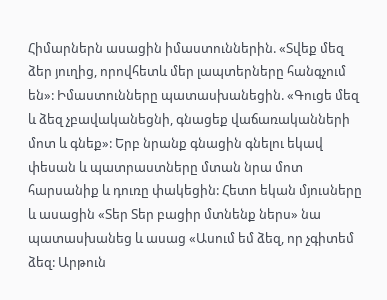Հիմարներն ասացին իմաստուններին. «Տվեք մեզ ձեր յուղից, որովհետև մեր լապտերները հանգչում են»: Իմաստունները պատասխանեցին. «Գուցե մեզ և ձեզ չբավականեցնի, գնացեք վաճառականների մոտ և գնեք»: Երբ նրանք գնացին գնելու եկավ փեսան և պատրաստները մտան նրա մոտ հարսանիք և դուռը փակեցին: Հետո եկան մյուսները և ասացին «Տեր Տեր բացիր մտնենք ներս» նա պատասխանեց և ասաց «Ասում եմ ձեզ, որ չգիտեմ ձեզ: Արթուն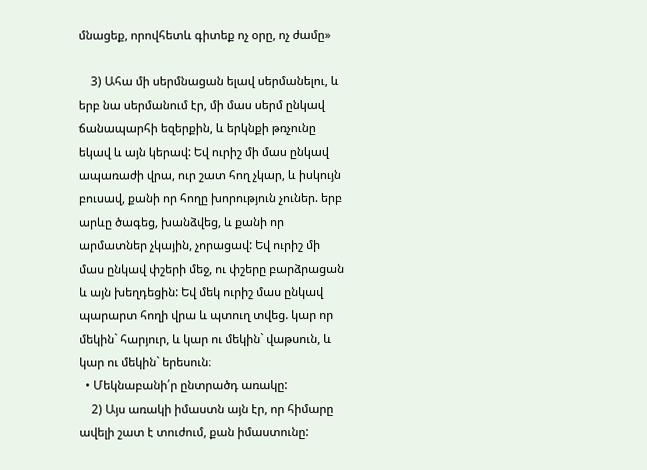մնացեք, որովհետև գիտեք ոչ օրը, ոչ ժամը»

    3) Ահա մի սերմնացան ելավ սերմանելու, և երբ նա սերմանում էր, մի մաս սերմ ընկավ ճանապարհի եզերքին, և երկնքի թռչունը եկավ և այն կերավ: Եվ ուրիշ մի մաս ընկավ ապառաժի վրա, ուր շատ հող չկար, և իսկույն բուսավ, քանի որ հողը խորություն չուներ. երբ արևը ծագեց, խանձվեց, և քանի որ արմատներ չկային, չորացավ: Եվ ուրիշ մի մաս ընկավ փշերի մեջ, ու փշերը բարձրացան և այն խեղդեցին: Եվ մեկ ուրիշ մաս ընկավ պարարտ հողի վրա և պտուղ տվեց. կար որ մեկին` հարյուր, և կար ու մեկին` վաթսուն, և կար ու մեկին` երեսուն։
  • Մեկնաբանի՛ր ընտրածդ առակը:
    2) Այս առակի իմաստն այն էր, որ հիմարը ավելի շատ է տուժում, քան իմաստունը: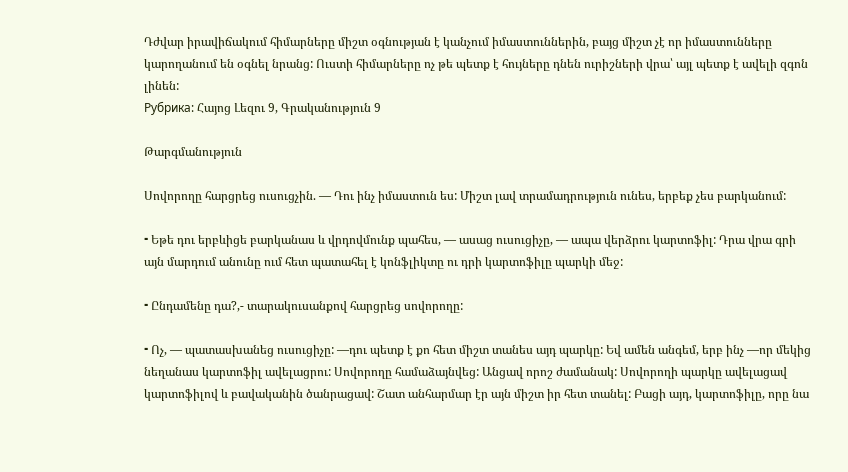Դժվար իրավիճակում հիմարները միշտ օգնության է կանչում իմաստուններին, բայց միշտ չէ որ իմաստունները կարողանում են օգնել նրանց: Ուստի հիմարները ոչ թե պետք է հույները դնեն ուրիշների վրա՝ այլ պետք է ավելի զգոն լինեն:
Рубрика: Հայոց Լեզու 9, Գրականություն 9

Թարգմանություն

Սովորողը հարցրեց ուսուցչին. — Դու ինչ իմաստուն ես: Միշտ լավ տրամադրություն ունես, երբեք չես բարկանում:

⁃ Եթե դու երբևիցե բարկանաս և վրդովմունք պահես, — ասաց ուսուցիչը, — ապա վերձրու կարտոֆիլ: Դրա վրա գրի այն մարդում անունը ում հետ պատահել է կոնֆլիկտը ու դրի կարտոֆիլը պարկի մեջ:

⁃ Ընդամենը դա?,- տարակուսանքով հարցրեց սովորողը:

⁃ Ոչ, — պատասխանեց ուսուցիչը: —դու պետք է քո հետ միշտ տանես այդ պարկը: Եվ ամեն անգեմ, երբ ինչ —որ մեկից նեղանաս կարտոֆիլ ավելացրու: Սովորողը համաձայնվեց: Անցավ որոշ ժամանակ: Սովորողի պարկը ավելացավ կարտոֆիլով և բավականին ծանրացավ: Շատ անհարմար էր այն միշտ իր հետ տանել: Բացի այդ, կարտոֆիլը, որը նա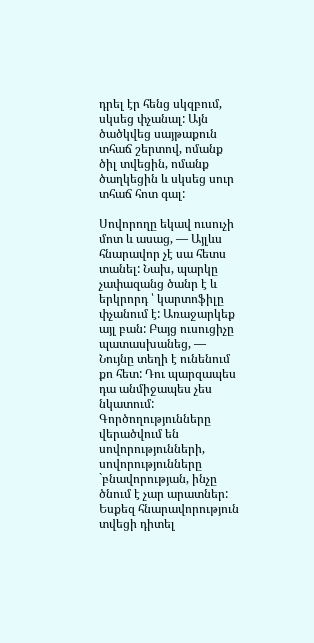դրել էր հենց սկզբում, սկսեց փչանալ: Այն ծածկվեց սայթաքուն տհաճ շերտով, ոմանք ծիլ տվեցին, ոմանք ծաղկեցին և սկսեց սուր տհաճ հոտ գալ:

Սովորողը եկավ ուսուչի մոտ և ասաց, — Այլևս հնարավոր չէ սա հետս տանել: Նախ, պարկը չափազանց ծանր է և երկրորդ ՝ կարտոֆիլը փչանում է: Առաջարկեք այլ բան: Բայց ուսուցիչը պատասխանեց, — Նույնը տեղի է ունենում քո հետ: Դու պարզապես դա անմիջապես չես նկատում: Գործողությունները վերածվում են սովորությունների, սովորությունները `բնավորության, ինչը ծնում է չար արատներ: Եսքեզ հնարավորություն տվեցի դիտել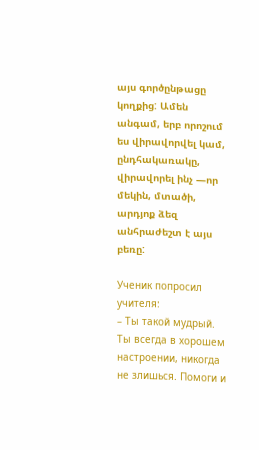այս գործընթացը կողքից: Ամեն անգամ, երբ որոշում ես վիրավորվել կամ, ընդհակառակը, վիրավորել ինչ —որ մեկին, մտածի, արդյոք ձեզ անհրաժեշտ է այս բեռը:

Ученик попросил учителя:
– Ты такой мудрый. Ты всегда в хорошем настроении, никогда не злишься. Помоги и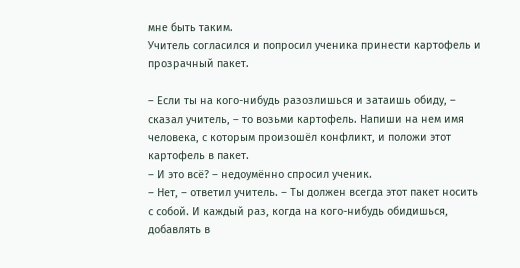мне быть таким.
Учитель согласился и попросил ученика принести картофель и прозрачный пакет.

– Если ты на кого-нибудь разозлишься и затаишь обиду, – сказал учитель, – то возьми картофель. Напиши на нем имя человека, с которым произошёл конфликт, и положи этот картофель в пакет.
– И это всё? – недоумённо спросил ученик.
– Нет, – ответил учитель. – Ты должен всегда этот пакет носить с собой. И каждый раз, когда на кого-нибудь обидишься, добавлять в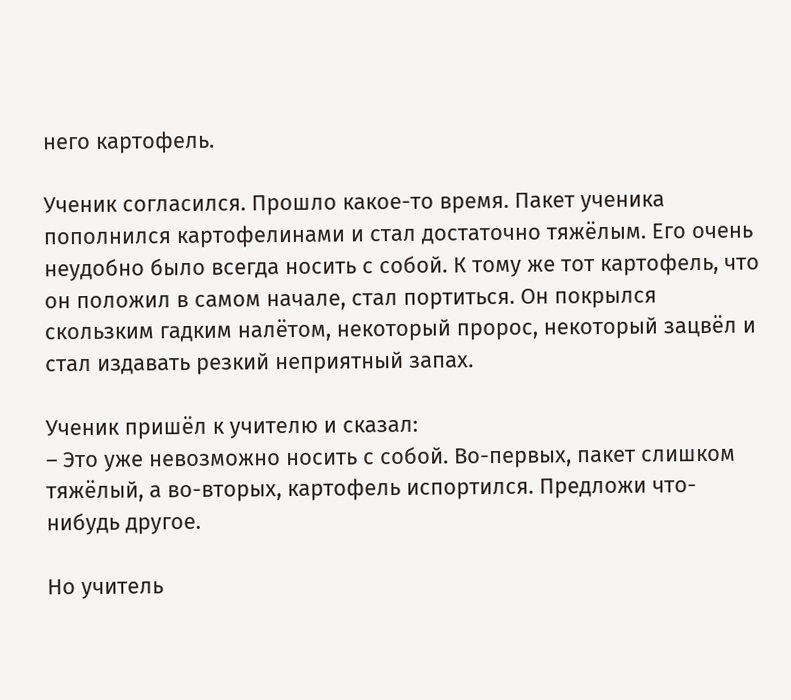него картофель.

Ученик согласился. Прошло какое-то время. Пакет ученика пополнился картофелинами и стал достаточно тяжёлым. Его очень неудобно было всегда носить с собой. К тому же тот картофель, что он положил в самом начале, стал портиться. Он покрылся скользким гадким налётом, некоторый пророс, некоторый зацвёл и стал издавать резкий неприятный запах.

Ученик пришёл к учителю и сказал:
– Это уже невозможно носить с собой. Во-первых, пакет слишком тяжёлый, а во-вторых, картофель испортился. Предложи что-нибудь другое.

Но учитель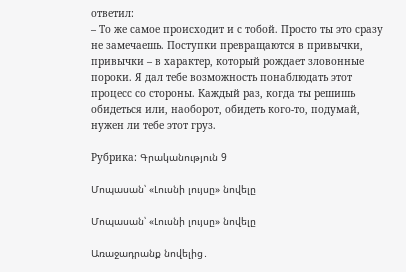ответил:
– То же самое происходит и с тобой. Просто ты это сразу не замечаешь. Поступки превращаются в привычки, привычки – в характер, который рождает зловонные пороки. Я дал тебе возможность понаблюдать этот процесс со стороны. Каждый раз, когда ты решишь обидеться или, наоборот, обидеть кого-то, подумай, нужен ли тебе этот груз.

Рубрика: Գրականություն 9

Մոպասան՝ «Լուսնի լույսը» նովելը

Մոպասան՝ «Լուսնի լույսը» նովելը

Առաջադրանք նովելից․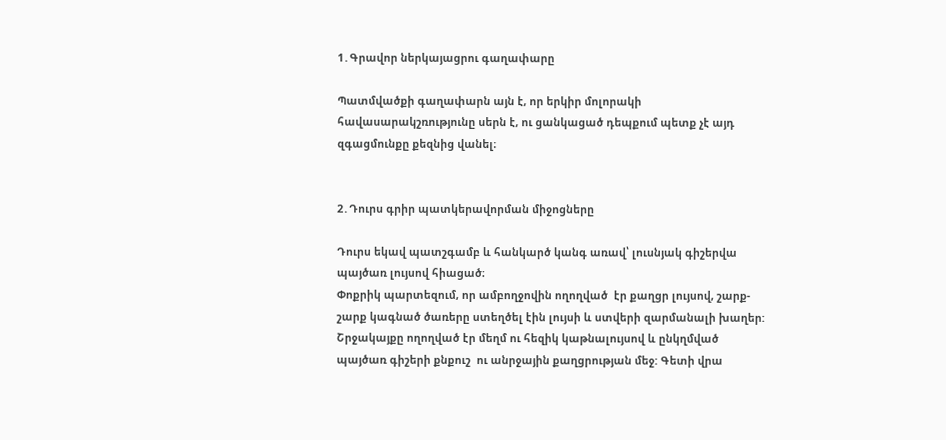1․Գրավոր ներկայացրու գաղափարը

Պատմվածքի գաղափարն այն է, որ երկիր մոլորակի հավասարակշռությունը սերն է, ու ցանկացած դեպքում պետք չէ այդ զգացմունքը քեզնից վանել։


2․Դուրս գրիր պատկերավորման միջոցները

Դուրս եկավ պատշգամբ և հանկարծ կանգ առավ՝ լուսնյակ գիշերվա պայծառ լույսով հիացած։
Փոքրիկ պարտեզում, որ ամբողջովին ողողված  էր քաղցր լույսով, շարք-շարք կագնած ծառերը ստեղծել էին լույսի և ստվերի զարմանալի խաղեր:
Շրջակայքը ողողված էր մեղմ ու հեզիկ կաթնալույսով և ընկղմված պայծառ գիշերի քնքուշ  ու անրջային քաղցրության մեջ: Գետի վրա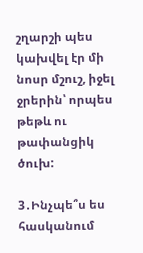շղարշի պես կախվել էր մի նոսր մշուշ, իջել ջրերին՝ որպես թեթև ու թափանցիկ ծուխ:

3․Ինչպե՞ս ես հասկանում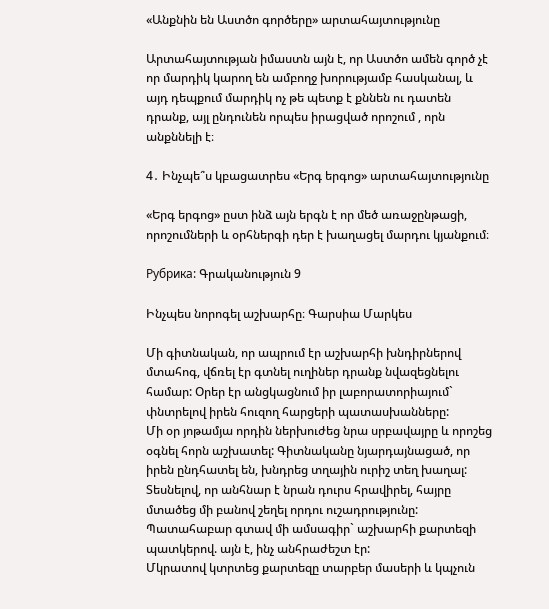«Անքնին են Աստծո գործերը» արտահայտությունը

Արտահայտության իմաստն այն է, որ Աստծո ամեն գործ չէ որ մարդիկ կարող են ամբողջ խորությամբ հասկանալ, և այդ դեպքում մարդիկ ոչ թե պետք է քննեն ու դատեն դրանք, այլ ընդունեն որպես իրացված որոշում , որն անքննելի է։

4․ Ինչպե՞ս կբացատրես «Երգ երգոց» արտահայտությունը

«Երգ երգոց» ըստ ինձ այն երգն է որ մեծ առաջընթացի, որոշումների և օրհներգի դեր է խաղացել մարդու կյանքում։

Рубрика: Գրականություն 9

Ինչպես նորոգել աշխարհը։ Գարսիա Մարկես

Մի գիտնական, որ ապրում էր աշխարհի խնդիրներով մտահոգ, վճռել էր գտնել ուղիներ դրանք նվազեցնելու համար: Օրեր էր անցկացնում իր լաբորատորիայում` փնտրելով իրեն հուզող հարցերի պատասխանները:
Մի օր յոթամյա որդին ներխուժեց նրա սրբավայրը և որոշեց օգնել հորն աշխատել: Գիտնականը նյարդայնացած, որ իրեն ընդհատել են, խնդրեց տղային ուրիշ տեղ խաղալ: Տեսնելով, որ անհնար է նրան դուրս հրավիրել, հայրը մտածեց մի բանով շեղել որդու ուշադրությունը: Պատահաբար գտավ մի ամսագիր` աշխարհի քարտեզի պատկերով. այն է, ինչ անհրաժեշտ էր:
Մկրատով կտրտեց քարտեզը տարբեր մասերի և կպչուն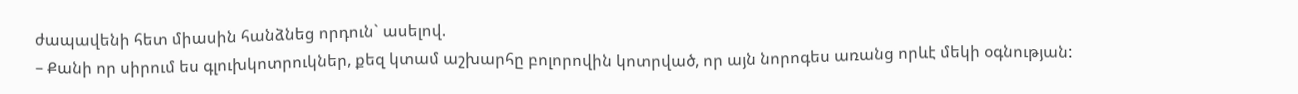ժապավենի հետ միասին հանձնեց որդուն` ասելով.
– Քանի որ սիրում ես գլուխկոտրուկներ, քեզ կտամ աշխարհը բոլորովին կոտրված, որ այն նորոգես առանց որևէ մեկի օգնության: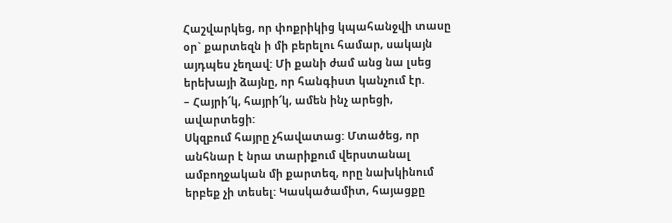Հաշվարկեց, որ փոքրիկից կպահանջվի տասը օր` քարտեզն ի մի բերելու համար, սակայն այդպես չեղավ: Մի քանի ժամ անց նա լսեց երեխայի ձայնը, որ հանգիստ կանչում էր.
– Հայրի՜կ, հայրի՜կ, ամեն ինչ արեցի, ավարտեցի:
Սկզբում հայրը չհավատաց: Մտածեց, որ անհնար է նրա տարիքում վերստանալ ամբողջական մի քարտեզ, որը նախկինում երբեք չի տեսել: Կասկածամիտ, հայացքը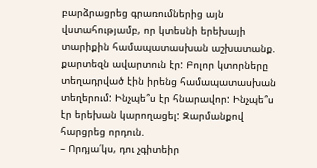բարձրացրեց գրառումներից այն վստահությամբ, որ կտեսնի երեխայի տարիքին համապատասխան աշխատանք. քարտեզն ավարտուն էր: Բոլոր կտորները տեղադրված էին իրենց համապատասխան տեղերում: Ինչպե՞ս էր հնարավոր: Ինչպե՞ս էր երեխան կարողացել: Զարմանքով հարցրեց որդուն.
– Որդյա՛կս, դու չգիտեիր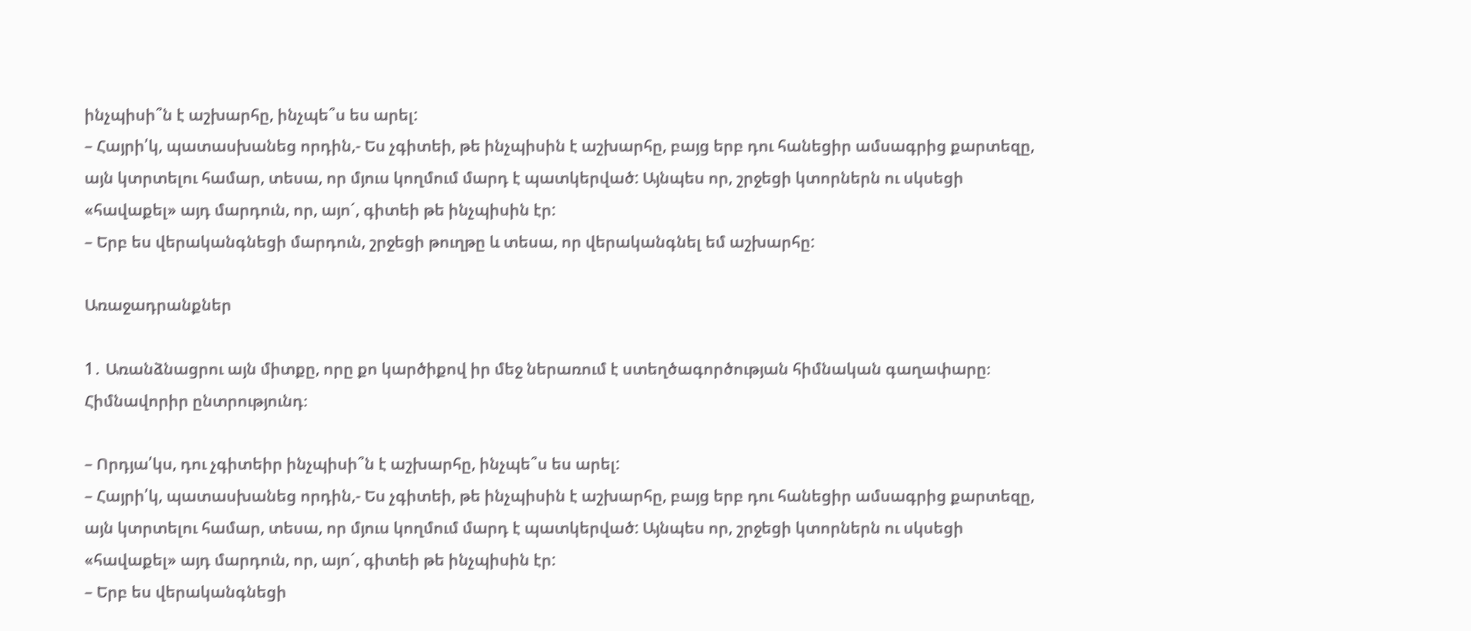ինչպիսի՞ն է աշխարհը, ինչպե՞ս ես արել:
– Հայրի՛կ, պատասխանեց որդին,- Ես չգիտեի, թե ինչպիսին է աշխարհը, բայց երբ դու հանեցիր ամսագրից քարտեզը, այն կտրտելու համար, տեսա, որ մյուս կողմում մարդ է պատկերված: Այնպես որ, շրջեցի կտորներն ու սկսեցի «հավաքել» այդ մարդուն, որ, այո´, գիտեի թե ինչպիսին էր:
– Երբ ես վերականգնեցի մարդուն, շրջեցի թուղթը և տեսա, որ վերականգնել եմ աշխարհը:

Առաջադրանքներ

1․ Առանձնացրու այն միտքը, որը քո կարծիքով իր մեջ ներառում է ստեղծագործության հիմնական գաղափարը։ Հիմնավորիր ընտրությունդ։

– Որդյա՛կս, դու չգիտեիր ինչպիսի՞ն է աշխարհը, ինչպե՞ս ես արել:
– Հայրի՛կ, պատասխանեց որդին,- Ես չգիտեի, թե ինչպիսին է աշխարհը, բայց երբ դու հանեցիր ամսագրից քարտեզը, այն կտրտելու համար, տեսա, որ մյուս կողմում մարդ է պատկերված: Այնպես որ, շրջեցի կտորներն ու սկսեցի «հավաքել» այդ մարդուն, որ, այո´, գիտեի թե ինչպիսին էր:
– Երբ ես վերականգնեցի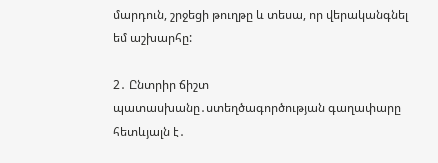մարդուն, շրջեցի թուղթը և տեսա, որ վերականգնել եմ աշխարհը:

2․ Ընտրիր ճիշտ պատասխանը․ստեղծագործության գաղափարը հետևյալն է․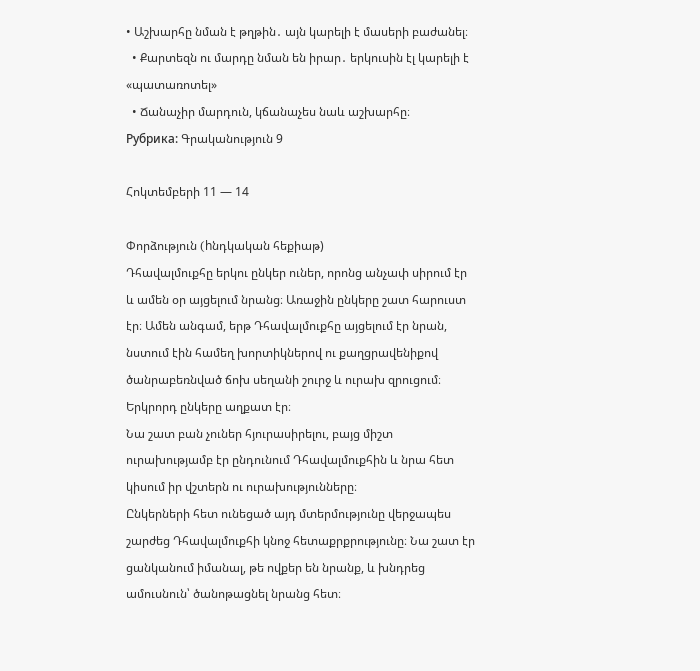• Աշխարհը նման է թղթին․ այն կարելի է մասերի բաժանել։
  • Քարտեզն ու մարդը նման են իրար․ երկուսին էլ կարելի է «պատառոտել»
  • Ճանաչիր մարդուն, կճանաչես նաև աշխարհը։
Рубрика: Գրականություն 9

Հոկտեմբերի 11 — 14

Փորձություն (hնդկական հեքիաթ)
Դհավալմուքհը երկու ընկեր ուներ, որոնց անչափ սիրում էր և ամեն օր այցելում նրանց։ Առաջին ընկերը շատ հարուստ էր։ Ամեն անգամ, երթ Դհավալմուքհը այցելում էր նրան, նստում էին համեղ խորտիկներով ու քաղցրավենիքով ծանրաբեռնված ճոխ սեղանի շուրջ և ուրախ զրուցում։ Երկրորդ ընկերը աղքատ էր։
Նա շատ բան չուներ հյուրասիրելու, բայց միշտ ուրախությամբ էր ընդունում Դհավալմուքհին և նրա հետ կիսում իր վշտերն ու ուրախությունները։
Ընկերների հետ ունեցած այդ մտերմությունը վերջապես շարժեց Դհավալմուքհի կնոջ հետաքրքրությունը։ Նա շատ էր ցանկանում իմանալ, թե ովքեր են նրանք, և խնդրեց ամուսնուն՝ ծանոթացնել նրանց հետ։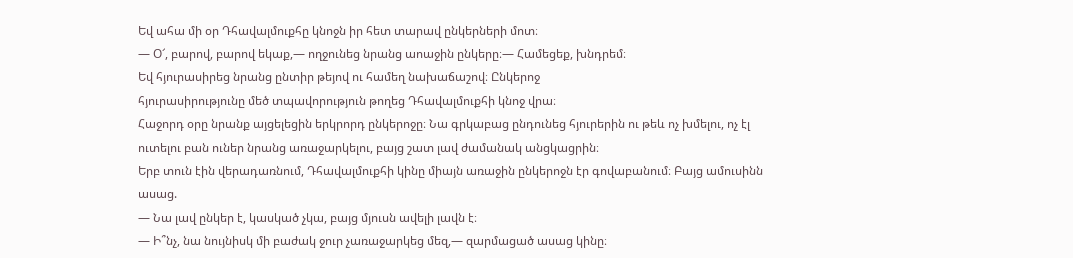Եվ ահա մի օր Դհավալմուքհը կնոջն իր հետ տարավ ընկերների մոտ։
— Օ՜, բարով, բարով եկաք,— ողջունեց նրանց աոաջին ընկերը։— Համեցեք, խնդրեմ։
Եվ հյուրասիրեց նրանց ընտիր թեյով ու համեղ նախաճաշով։ Ընկերոջ
հյուրասիրությունը մեծ տպավորություն թողեց Դհավալմուքհի կնոջ վրա։
Հաջորդ օրը նրանք այցելեցին երկրորդ ընկերոջը։ Նա գրկաբաց ընդունեց հյուրերին ու թեև ոչ խմելու, ոչ էլ ուտելու բան ուներ նրանց առաջարկելու, բայց շատ լավ ժամանակ անցկացրին։
Երբ տուն էին վերադառնում, Դհավալմուքհի կինը միայն առաջին ընկերոջն էր գովաբանում։ Բայց ամուսինն ասաց.
— Նա լավ ընկեր է, կասկած չկա, բայց մյուսն ավելի լավն է։
— Ի՞նչ, նա նույնիսկ մի բաժակ ջուր չառաջարկեց մեզ,— զարմացած ասաց կինը։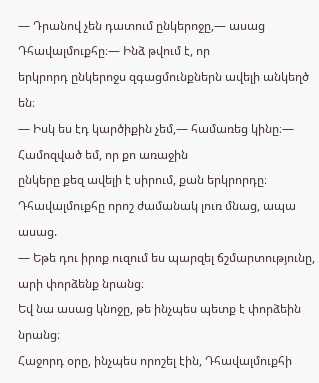— Դրանով չեն դատում ընկերոջը,— ասաց Դհավալմուքհը։— Ինձ թվում է, որ
երկրորդ ընկերոջս զգացմունքներն ավելի անկեղծ են։
— Իսկ ես էդ կարծիքին չեմ,— համառեց կինը։— Համոզված եմ, որ քո առաջին
ընկերը քեզ ավելի է սիրում, քան երկրորդը։
Դհավալմուքհը որոշ ժամանակ լուռ մնաց, ապա ասաց.
— Եթե դու իրոք ուզում ես պարզել ճշմարտությունը, արի փորձենք նրանց։
Եվ նա ասաց կնոջը, թե ինչպես պետք է փորձեին նրանց։
Հաջորդ օրը, ինչպես որոշել էին, Դհավալմուքհի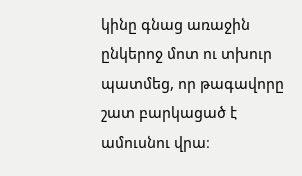կինը գնաց առաջին ընկերոջ մոտ ու տխուր պատմեց, որ թագավորը շատ բարկացած է ամուսնու վրա։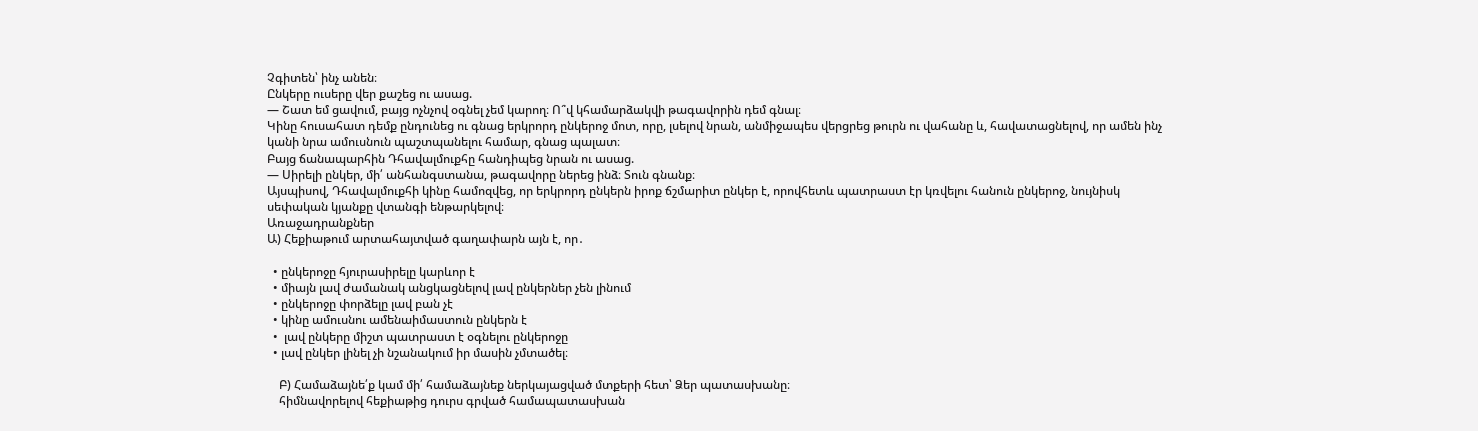Չգիտեն՝ ինչ անեն։
Ընկերը ուսերը վեր քաշեց ու ասաց.
— Շատ եմ ցավում, բայց ոչնչով օգնել չեմ կարող։ Ո՞վ կհամարձակվի թագավորին դեմ գնալ։
Կինը հուսահատ դեմք ընդունեց ու գնաց երկրորդ ընկերոջ մոտ, որը, լսելով նրան, անմիջապես վերցրեց թուրն ու վահանը և, հավատացնելով, որ ամեն ինչ կանի նրա ամուսնուն պաշտպանելու համար, գնաց պալատ։
Բայց ճանապարհին Դհավալմուքհը հանդիպեց նրան ու ասաց.
— Սիրելի ընկեր, մի՛ անհանգստանա, թագավորը ներեց ինձ։ Տուն գնանք։
Այսպիսով, Դհավալմուքհի կինը համոզվեց, որ երկրորդ ընկերն իրոք ճշմարիտ ընկեր է, որովհետև պատրաստ էր կռվելու հանուն ընկերոջ, նույնիսկ սեփական կյանքը վտանգի ենթարկելով։
Առաջադրանքներ
Ա) Հեքիաթում արտահայտված գաղափարն այն է, որ․

  • ընկերոջը հյուրասիրելը կարևոր է
  • միայն լավ ժամանակ անցկացնելով լավ ընկերներ չեն լինում
  • ընկերոջը փորձելը լավ բան չէ
  • կինը ամուսնու ամենաիմաստուն ընկերն է
  •  լավ ընկերը միշտ պատրաստ է օգնելու ընկերոջը
  • լավ ընկեր լինել չի նշանակում իր մասին չմտածել։

    Բ) Համաձայնե՛ք կամ մի՛ համաձայնեք ներկայացված մտքերի հետ՝ Ձեր պատասխանը։
    հիմնավորելով հեքիաթից դուրս գրված համապատասխան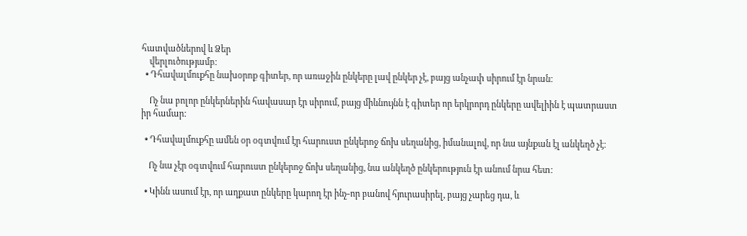հատվածներով և Ձեր
    վերլուծությամբ։
  • Դհավալմուքհը նախօրոք գիտեր, որ առաջին ընկերը լավ ընկեր չէ, բայց անչափ սիրում էր նրան։

    Ոչ նա բոլոր ընկերներին հավասար էր սիրում, բայց միևնույնն է գիտեր որ երկրորդ ընկերը ավելիին է պատրաստ իր համար։

  • Դհավալմուքհը ամեն օր օգտվում էր հարուստ ընկերոջ ճոխ սեղանից, իմանալով, որ նա այնքան էլ անկեղծ չէ։

    Ոչ նա չէր օգտվում հարուստ ընկերոջ ճոխ սեղանից, նա անկեղծ ընկերություն էր անում նրա հետ։

  • Կինն ասում էր, որ աղքատ ընկերը կարող էր ինչ-որ բանով հյուրասիրել, բայց չարեց դա, և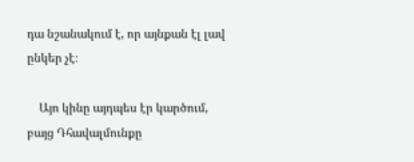դա նշանակում է, որ այնքան էլ լավ ընկեր չէ։

    Այո կինը այդպես էր կարծում, բայց Դհավալմունքը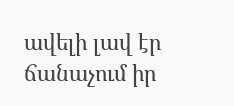ավելի լավ էր ճանաչում իր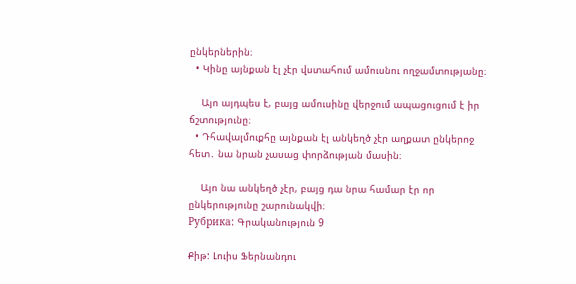ընկերներին։
  • Կինը այնքան էլ չէր վստահում ամուսնու ողջամտությանը։

    Այո այդպես է, բայց ամուսինը վերջում ապացուցում է իր ճշտությունը։
  • Դհավալմուքհը այնքան էլ անկեղծ չէր աղքատ ընկերոջ հետ․ նա նրան չասաց փորձության մասին։

    Այո նա անկեղծ չէր, բայց դա նրա համար էր որ ընկերությունը շարունակվի։
Рубрика: Գրականություն 9

Քիթ: Լուիս Ֆերնանդու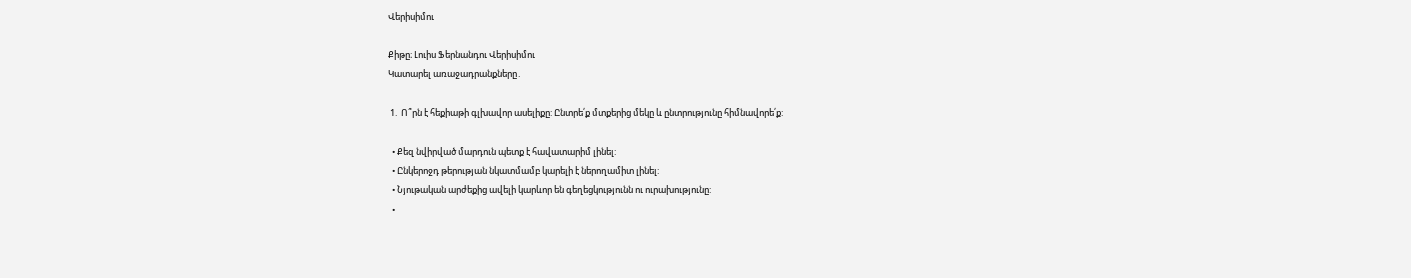Վերիսիմու

Քիթը։ Լուիս Ֆերնանդու Վերիսիմու
Կատարել առաջադրանքները․

 1.  Ո՞րն է հեքիաթի գլխավոր ասելիքը: Ընտրե՛ք մտքերից մեկը և ընտրությունը հիմնավորե՛ք:

  • Քեզ նվիրված մարդուն պետք է հավատարիմ լինել:
  • Ընկերոջդ թերության նկատմամբ կարելի է ներողամիտ լինել:
  • Նյութական արժեքից ավելի կարևոր են գեղեցկությունն ու ուրախությունը:
  •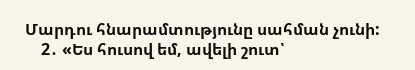Մարդու հնարամտությունը սահման չունի:
    2․ «Ես հուսով եմ, ավելի շուտ՝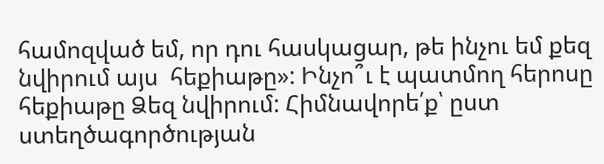համոզված եմ, որ դու հասկացար, թե ինչու եմ քեզ նվիրում այս  հեքիաթը»: Ինչո՞ւ է պատմող հերոսը հեքիաթը Ձեզ նվիրում: Հիմնավորե՛ք՝ ըստ ստեղծագործության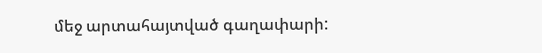մեջ արտահայտված գաղափարի: